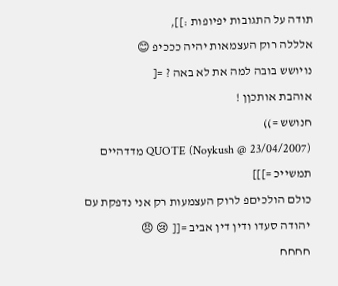תודה על התגובות יפיופות :]],
אלללה רוק העצמאות יהיה כככיפ 😊
נויושש בובה למה את לא באה ? =[
אוהבת אותכןן !
חנושש =))
QUOTE (Noykush @ 23/04/2007) מדדהיים תמשייכ =]]]
כולם הולכיםפ לרוק העצמעות רק אני נדפקת עם יהודה סעדו ודין דין אביב =[[ 😢 😠
חחחח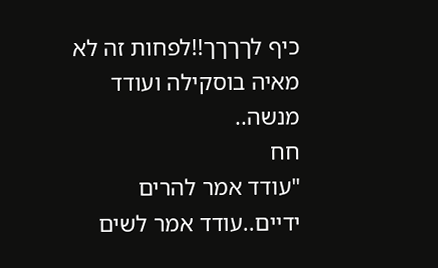כיף לךךךך!!לפחות זה לא מאיה בוסקילה ועודד מנשה..
חח
"עודד אמר להרים ידיים..עודד אמר לשים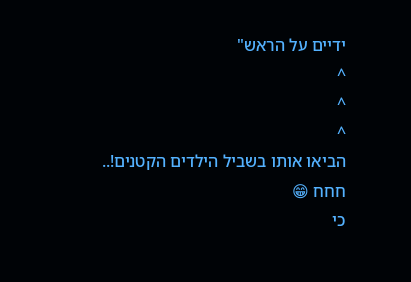ידיים על הראש"
^
^
^
הביאו אותו בשביל הילדים הקטנים!..
חחח 😁
כי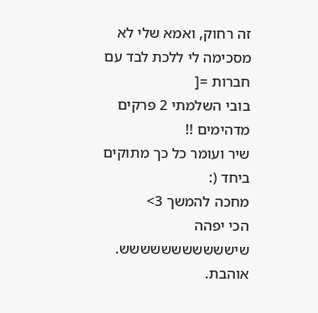זה רחוק, ואמא שלי לא מסכימה לי ללכת לבד עם חברות =[
בובי השלמתי 2 פרקים מדהימים !!
שיר ועומר כל כך מתוקים ביחד (:
מחכה להמשך 3>
הכי יפהה שיששששששששששש.
אוהבת.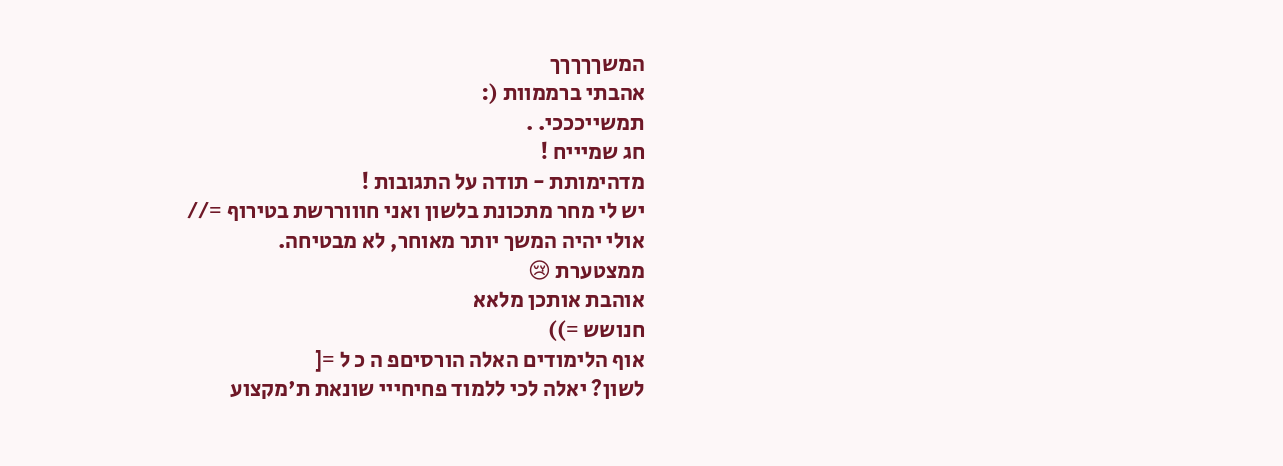המשךךךךך
אהבתי ברממוות (:
תמשייכככי. .
חג שמיייח !
מדהימותת - תודה על התגובות !
יש לי מחר מתכונת בלשון ואני חוווררשת בטירוף =//
אולי יהיה המשך יותר מאוחר, לא מבטיחה.
ממצטערת 😢
אוהבת אותכן מלאא
חנושש =))
אוף הלימודים האלה הורסיםפ ה כ ל =[
לשון? יאלה לכי ללמוד פחיחייי שונאת ת'מקצוע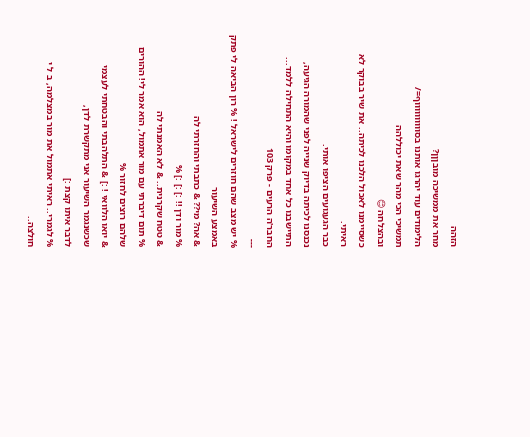הזהה
מחר את ממשיכה מובןןן?
הלימודים עוד יהרגו אותנו בסווווווווווף=/
תמשיכי הכי מהר שאת יכוללהה
ובהצלחה 😊
כשסיימנו לאכול הלכנו לכיתה.. את שיר בבוקר לא ראיתי.
כבר הגעגועים הציפו אותי.
נכנסנו לכיתה בדיוק שנייה לפני שהמורה הגיעה,
התיישבנו כל אחד במקומו והיא התחילה ללמד...
החבר'ה הרעים - פרק 103
---
% יש מצב שהם חוזרים לישראל ! % רון הביאה לי פתק באמצע השיעור
& אה? מי?? & כתבתי והחזרתי לה
% מור ודן !! :] :] :] %
& טטח שקרנית.. & לא האמנתי לה
% תום דיברתי עם מור אתמול, הוא אמר לי! ההורים שלהם רוצים לחזור %
& יואו הלוואי ! :] & התלהבתי והבטחתי לעצמי שכשנגמר השיעור אני מתקשרת לדן,
לדבר איתו קצת :]
% לגמרי.. ראיתי אתמול את מור במצלמה, ב ל י חולצה..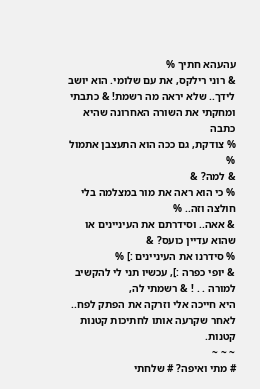עהעהא חתיך %
& רוני רילקס, את עם שלומי. הוא יושב לידך.. שלא יראה מה רשמת! & כתבתי
ומחקתי את השורה האחרונה שהיא כתבה
% צודקת, גם ככה הוא התעצבן אתמול %
& למה? &
% כי הוא ראה את מור במצלמה בלי חולצה וזה.. %
& אאה.. וסידרתם את העיניינים או שהוא עדיין כועס? &
% סידרנו את העיניינים :] %
& יופי כפרה :], עכשיו תני לי להקשיב למורה . . ! & רשמתי לה,
היא חייכה אלי וזרקה את הפתק לפח..
לאחר שקרעה אותו לחתיכות קטנות קטנות.
~ ~ ~
# מתי ואיפה? # שלחתי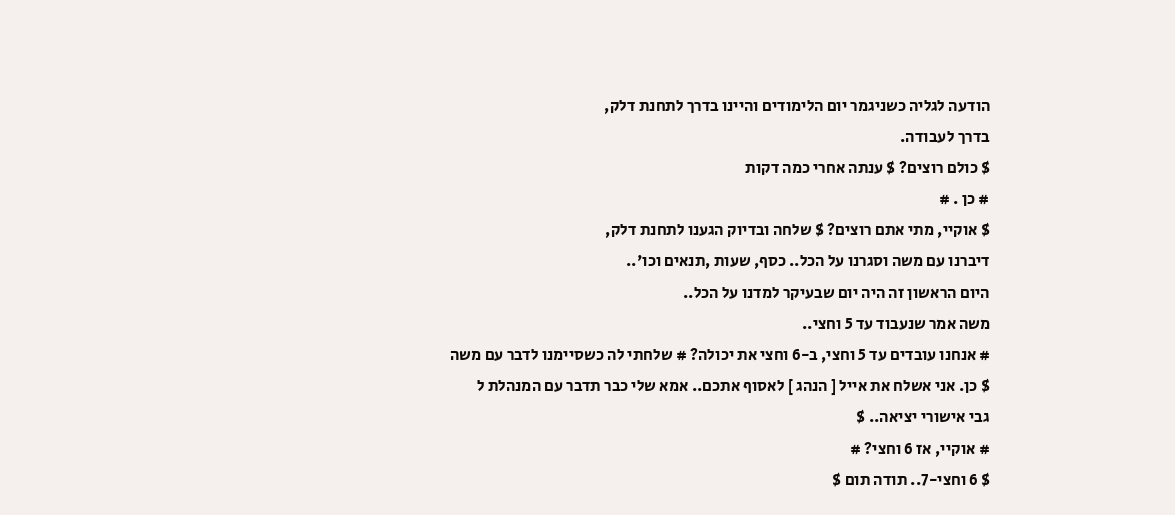הודעה לגליה כשניגמר יום הלימודים והיינו בדרך לתחנת דלק,
בדרך לעבודה.
$ כולם רוצים? $ ענתה אחרי כמה דקות
# כן . #
$ אוקיי, מתי אתם רוצים? $ שלחה ובדיוק הגענו לתחנת דלק,
דיברנו עם משה וסגרנו על הכל.. כסף, שעות ,תנאים וכו'..
היום הראשון זה היה יום שבעיקר למדנו על הכל..
משה אמר שנעבוד עד 5 וחצי..
# אנחנו עובדים עד 5 וחצי, ב-6 וחצי את יכולה? # שלחתי לה כשסיימנו לדבר עם משה
$ כן. אני אשלח את אייל [ הנהג ] לאסוף אתכם.. אמא שלי כבר תדבר עם המנהלת ל
גבי אישורי יציאה.. $
# אוקיי, אז 6 וחצי? #
$ 6 וחצי-7.. תודה תום $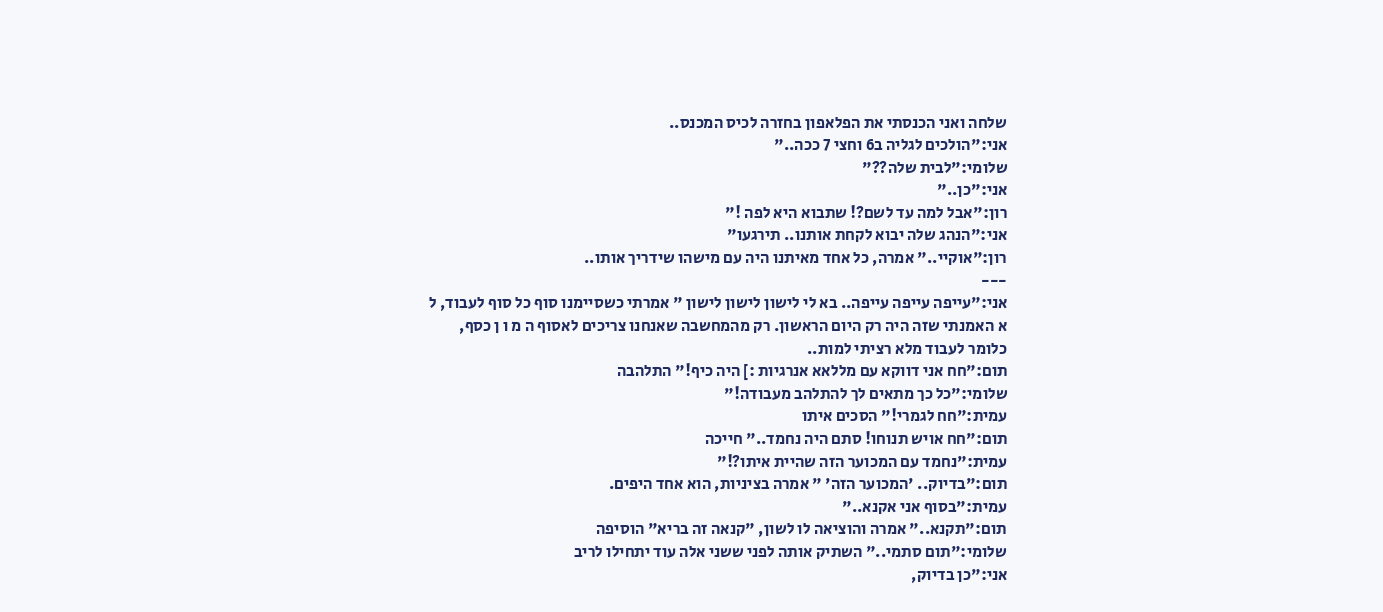שלחה ואני הכנסתי את הפלאפון בחזרה לכיס המכנס..
אני:"הולכים לגליה ב6 וחצי 7 ככה.."
שלומי:"לבית שלה??"
אני:"כן.."
רון:"אבל למה עד לשם?! שתבוא היא לפה !"
אני:"הנהג שלה יבוא לקחת אותנו.. תירגעו"
רון:"אוקיי.." אמרה, כל אחד מאיתנו היה עם מישהו שידריך אותו..
---
אני:"עייפה עייפה עייפה.. בא לי לישון לישון לישון " אמרתי כשסיימנו סוף כל סוף לעבוד, ל
א האמנתי שזה היה רק היום הראשון. רק מהמחשבה שאנחנו צריכים לאסוף ה מ ו ן כסף,
כלומר לעבוד מלא רציתי למות..
תום:"חח אני דווקא עם מללאא אנרגיות :] היה כיף!" התלהבה
שלומי:"כל כך מתאים לך להתלהב מעבודה!"
עמית:"חח לגמרי!" הסכים איתו
תום:"חח אויש תנוחו! סתם היה נחמד.." חייכה
עמית:"נחמד עם המכוער הזה שהיית איתו?!"
תום:"בדיוק.. 'המכוער הזה' " אמרה בציניות, הוא אחד היפים.
עמית:"בסוף אני אקנא.."
תום:"תקנא.." אמרה והוציאה לו לשון, "קנאה זה בריא" הוסיפה
שלומי:"תום סתמי.." השתיק אותה לפני ששני אלה עוד יתחילו לריב
אני:"כן בדיוק,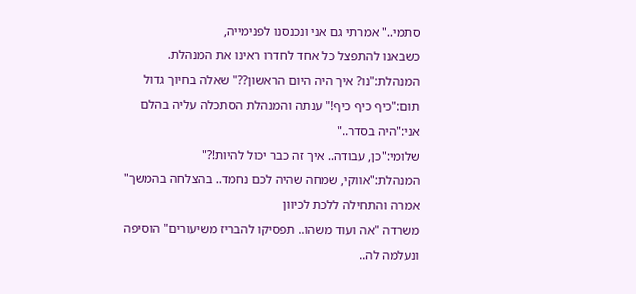סתמי.." אמרתי גם אני ונכנסנו לפנימייה,
כשבאנו להתפצל כל אחד לחדרו ראינו את המנהלת.
המנהלת:"נו? איך היה היום הראשון??" שאלה בחיוך גדול
תום:"כיף כיף כיף!" ענתה והמנהלת הסתכלה עליה בהלם
אני:"היה בסדר.."
שלומי:"כן, עבודה.. איך זה כבר יכול להיות!?"
המנהלת:"אווקי, שמחה שהיה לכם נחמד.. בהצלחה בהמשך" אמרה והתחילה ללכת לכיוון
משרדה "אה ועוד משהו.. תפסיקו להבריז משיעורים" הוסיפה ונעלמה לה..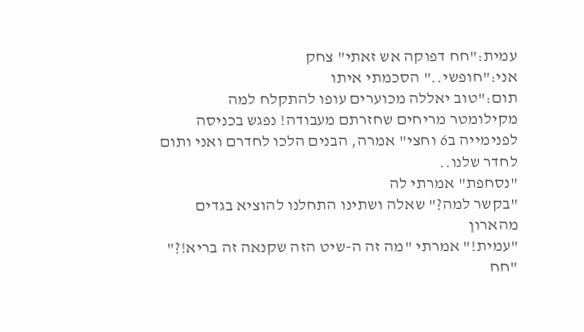עמית:"חח דפוקה אש זאתי" צחק
אני:"חופשי.." הסכמתי איתו
תום:"טוב יאללה מכוערים עופו להתקלח למה מקילומטר מריחים שחזרתם מעבודה! נפגש בכניסה
לפנימייה ב6 וחצי" אמרה, הבנים הלכו לחדרם ואני ותום לחדר שלנו..
"נסחפת" אמרתי לה
"בקשר למה?" שאלה ושתינו התחלנו להוציא בגדים מהארון
"עמית!" אמרתי "מה זה ה-שיט הזה שקנאה זה בריא!?"
"חח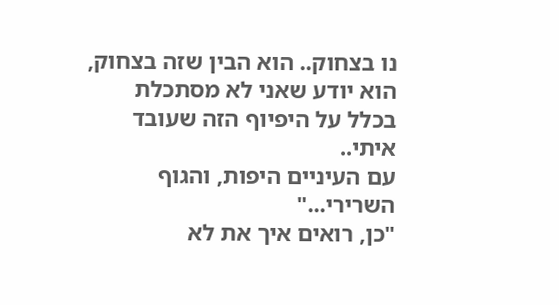נו בצחוק.. הוא הבין שזה בצחוק, הוא יודע שאני לא מסתכלת בכלל על היפיוף הזה שעובד איתי..
עם העיניים היפות, והגוף השרירי..."
"כן, רואים איך את לא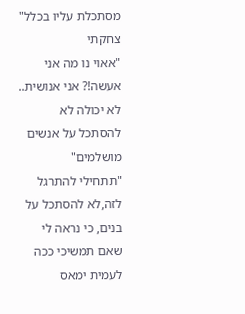מסתכלת עליו בכלל" צחקתי
"אאוי נו מה אני אעשה!? אני אנושית.. לא יכולה לא להסתכל על אנשים מושלמים"
"תתחילי להתרגל לזה,לא להסתכל על בנים, כי נראה לי שאם תמשיכי ככה לעמית ימאס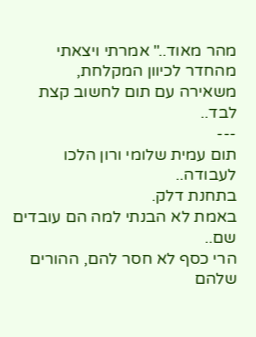מהר מאוד.." אמרתי ויצאתי מהחדר לכיוון המקלחת,
משאירה עם תום לחשוב קצת לבד..
---
תום עמית שלומי ורון הלכו לעבודה..
בתחנת דלק.
באמת לא הבנתי למה הם עובדים שם..
הרי כסף לא חסר להם, ההורים שלהם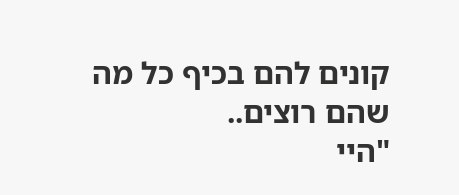קונים להם בכיף כל מה שהם רוצים..
"היי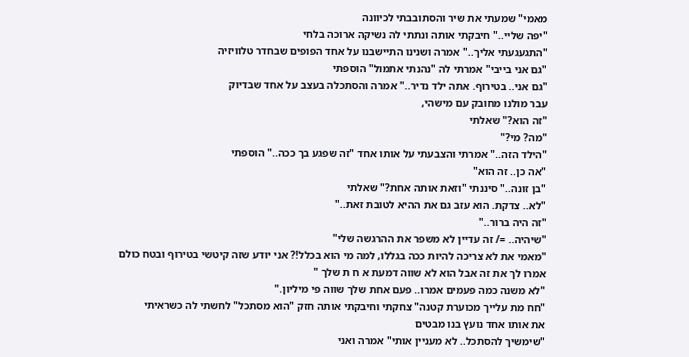מאמי" שמעתי את שיר והסתובבתי לכיוונה
"יפה שליי.." חיבקתי אותה ונתתי לה נשיקה ארוכה בלחי
"התגעגעתי אליך.." אמרה ושנינו התיישבנו על אחד הפופים שבחדר טלוויזיה
"גם אני בייבי" אמרתי לה "נהנתי אתמול" הוספתי
"גם אני.. בטירוף. אתה ילד נדיר.." אמרה והסתכלה בעצב על אחד שבדיוק
עבר מולנו מחובק עם מישהי,
"זה הוא?" שאלתי
"מה? מי?"
"הילד הזה.." אמרתי והצבעתי על אותו אחד "זה שפגע בך ככה.." הוספתי
"אה כן.. זה הוא"
"בן זונה.." סיננתי "וזאת אותה אחת?" שאלתי
"לא.. צדקת. הוא עזב גם את ההיא לטובת זאת.."
"זה היה ברור.."
"שיהיה.. =/ זה עדיין לא משפר את ההרגשה שלי"
"מאמי את לא צריכה להיות ככה בגללו, למה מי הוא בכלל!? אני יודע שזה קיטשי בטירוף ובטח כולם
אמרו לך את זה אבל הוא לא שווה דמעת א ח ת שלך "
"לא משנה כמה פעמים אמרו.. פעם אחת שלך שווה פי מיליון."
"חח מת עלייך מכוערת קטנה" צחקתי וחיבקתי אותה חזק "הוא מסתכל" לחשתי לה כשראיתי
את אותו אחד נועץ בנו מבטים
"שימשיך להסתכל.. לא מעניין אותי" אמרה ואני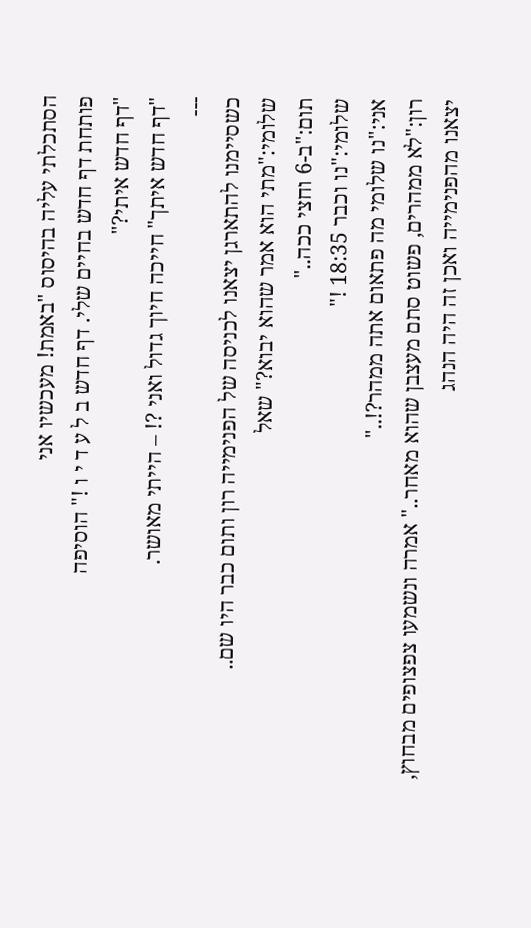הסתכלתי עליה בהיסוס "באמת! מעכשיו אני
פותחת דף חדש בחיים שלי. דף חדש ב ל ע ד י ו !" הוסיפה
"דף חדש איתי?"
"דף חדש איתך" חייכה חיוך גדול ואני ?! – הייתי מאושר.
---
כשסיימנו להתארגן יצאנו לכניסה של הפנימייה רון ותום כבר היו שם..
שלומי:"מתי הוא אמר שהוא יבוא?" שאל
תום:"ב-6 וחצי ככה.."
שלומי:"נו וכבר 18:35 !"
אני:"נו שלומי מה פתאום אתה ממהר?!.."
רון:"לא ממהרים, פשוט סתם מעצבן שהוא מאחר.." אמרה ונשמעו צפצופים מבחוץ,
יצאנו מהפנימייה ואכן זה היה הנהג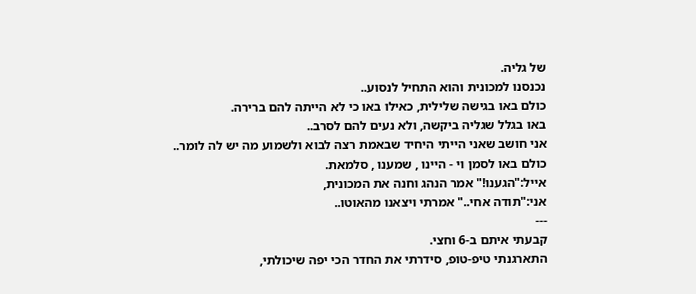של גליה.
נכנסנו למכונית והוא התחיל לנסוע..
כולם באו בגישה שלילית, כאילו באו כי לא הייתה להם ברירה.
באו בגלל שגליה ביקשה, ולא נעים להם לסרב..
אני חושב שאני הייתי היחיד שבאמת רצה לבוא ולשמוע מה יש לה לומר..
כולם באו לסמן וי - היינו , שמענו , סלמאת.
אייל:"הגענו!" אמר הנהג וחנה את המכונית,
אני:"תודה אחי.." אמרתי ויצאנו מהאוטו..
---
קבעתי איתם ב-6 וחצי.
התארגנתי טיפ-טופ, סידרתי את החדר הכי יפה שיכולתי,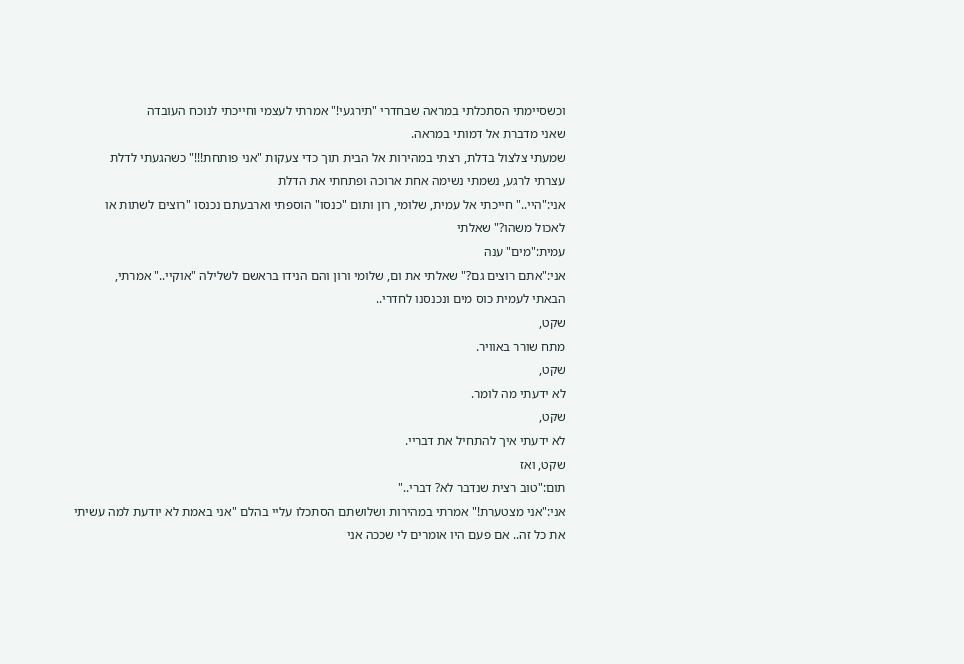וכשסיימתי הסתכלתי במראה שבחדרי "תירגעי!" אמרתי לעצמי וחייכתי לנוכח העובדה
שאני מדברת אל דמותי במראה.
שמעתי צלצול בדלת, רצתי במהירות אל הבית תוך כדי צעקות "אני פותחת!!!" כשהגעתי לדלת
עצרתי לרגע, נשמתי נשימה אחת ארוכה ופתחתי את הדלת
אני:"היי.." חייכתי אל עמית, שלומי, רון ותום "כנסו" הוספתי וארבעתם נכנסו "רוצים לשתות או
לאכול משהו?" שאלתי
עמית:"מים" ענה
אני:"אתם רוצים גם?" שאלתי את ום, שלומי ורון והם הנידו בראשם לשלילה "אוקיי.." אמרתי,
הבאתי לעמית כוס מים ונכנסנו לחדרי..
שקט,
מתח שורר באוויר.
שקט,
לא ידעתי מה לומר.
שקט,
לא ידעתי איך להתחיל את דבריי.
שקט, ואז
תום:"טוב רצית שנדבר לא? דברי.."
אני:"אני מצטערת!" אמרתי במהירות ושלושתם הסתכלו עליי בהלם "אני באמת לא יודעת למה עשיתי
את כל זה.. אם פעם היו אומרים לי שככה אני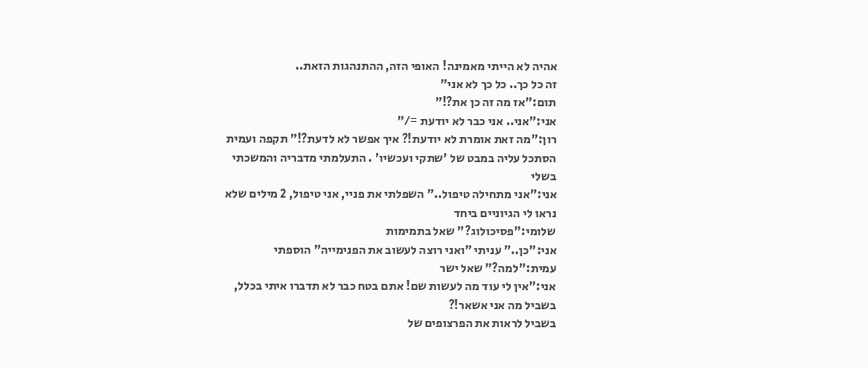אהיה לא הייתי מאמינה! האופי הזה, ההתנהגות הזאת..
זה כל כך.. כל כך לא אני"
תום:"אז מה זה כן את?!"
אני:"אני.. אני כבר לא יודעת =/"
רון:"מה זאת אומרת לא יודעת!? איך אפשר לא לדעת?!" תקפה ועמית הסתכל עליה במבט של 'שתקי ועכשיו' . התעלמתי מדבריה והמשכתי בשלי
אני:"אני מתחילה טיפול.." השפלתי את פניי, אני טיפול, 2 מילים שלא נראו לי הגיוניים ביחד
שלומי:"פסיכולוג?" שאל בתמימות
אני:"כן.." עניתי "ואני רוצה לעשוב את הפנימייה" הוספתי
עמית:"למה?" שאל ישר
אני:"אין לי עוד מה לעשות שם! אתם בטח כבר לא תדברו איתי בכלל, בשביל מה אני אשאר!?
בשביל לראות את הפרצופים של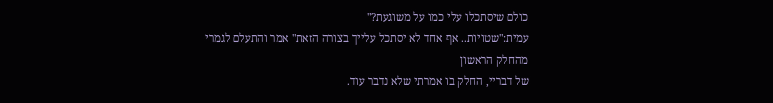כולם שיסתכלו עלי כמו על משוגעת?"
עמית:"שטויות.. אף אחד לא יסתכל עלייך בצורה הזאת" אמר והתעלם לגמרי מהחלק הראשון
של דבריי, החלק בו אמרתי שלא נדבר עוד.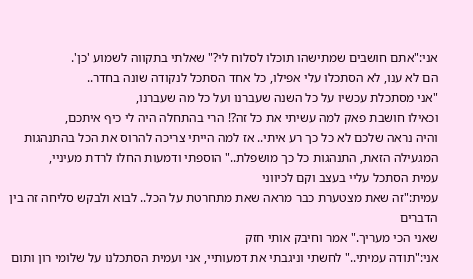אני:"אתם חושבים שמתישהו תוכלו לסלוח לי?" שאלתי בתקווה לשמוע 'כן'.
הם לא ענו, לא הסתכלו עלי אפילו, כל אחד הסתכל לנקודה שונה בחדר..
"אני מסתכלת עכשיו על כל השנה שעברנו ועל כל מה שעברנו,
וכאילו חושבת פאק למה עשיתי את כל זה?! הרי בהתחלה היה לי כיף איתכם,
והיה נראה שלכם לא כל כך רע איתי.. אז למה הייתי צריכה להרוס את הכל בהתנהגות
המגעילה הזאת, התנהגות כל כך מושפלת.." הוספתי ודמעות החלו לרדת מעיניי,
עמית הסתכל עליי בעצב וקם לכיווני
עמית:"זה שאת מצטערת כבר מראה שאת מתחרטת על הכל.. לבוא ולבקש סליחה זה בין הדברים
שאני הכי מעריך." אמר וחיבק אותי חזק
אני:"תודה עמיתי.." לחשתי וניגבתי את דמעותיי, אני ועמית הסתכלנו על שלומי רון ותום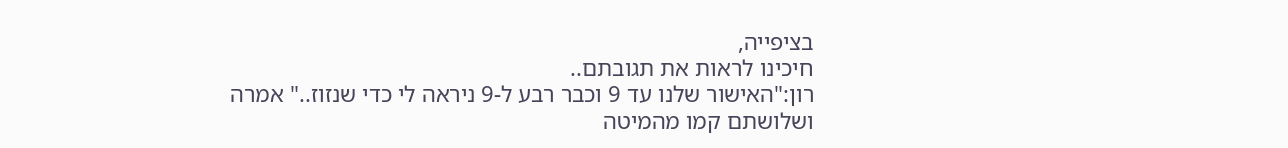בציפייה,
חיכינו לראות את תגובתם..
רון:"האישור שלנו עד 9 וכבר רבע ל-9 ניראה לי כדי שנזוז.." אמרה ושלושתם קמו מהמיטה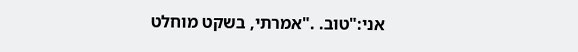אני:"טוב. ."אמרתי, בשקט מוחלט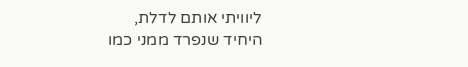ליוויתי אותם לדלת,
היחיד שנפרד ממני כמו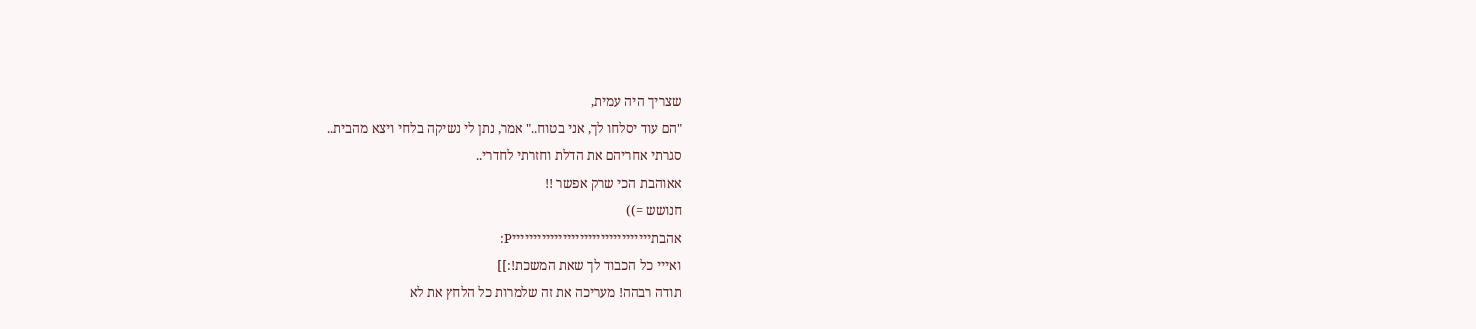שצריך היה עמית,
"הם עוד יסלחו לך, אני בטוח.." אמר, נתן לי נשיקה בלחי ויצא מהבית..
סגרתי אחריהם את הדלת וחזרתי לחדרי..
אאוהבת הכי שרק אפשר !!
חנושש =))
אהבתיייייייייייייייייייייייייייייייייP:
ואייי כל הכבוד לך שאת המשכת!:]]
תודה רבהה! מעריכה את זה שלמרות כל הלחץ את לא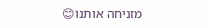מזניחה אותנו😊